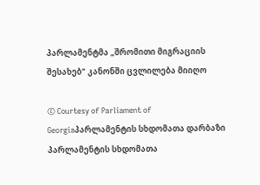პარლამენტმა „შრომითი მიგრაციის შესახებ" კანონში ცვლილება მიიღო

© Courtesy of Parliament of Georgiaპარლამენტის სხდომათა დარბაზი
პარლამენტის სხდომათა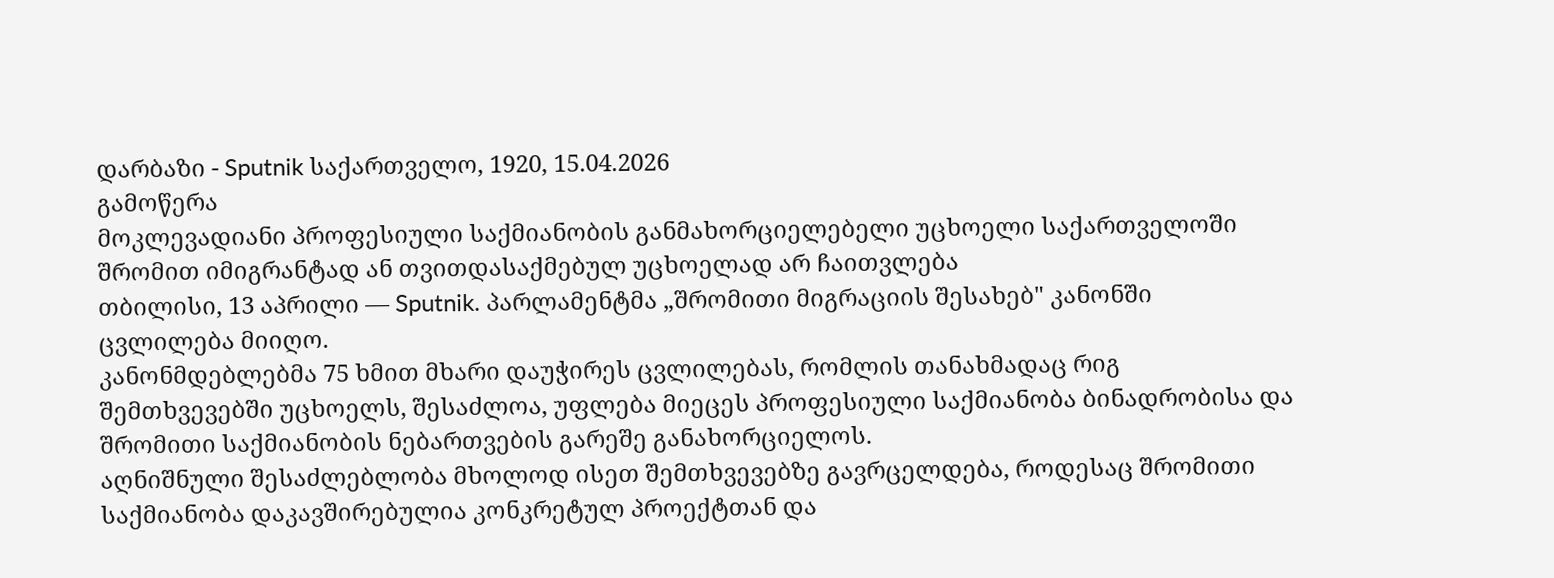დარბაზი - Sputnik საქართველო, 1920, 15.04.2026
გამოწერა
მოკლევადიანი პროფესიული საქმიანობის განმახორციელებელი უცხოელი საქართველოში შრომით იმიგრანტად ან თვითდასაქმებულ უცხოელად არ ჩაითვლება
თბილისი, 13 აპრილი — Sputnik. პარლამენტმა „შრომითი მიგრაციის შესახებ" კანონში ცვლილება მიიღო.
კანონმდებლებმა 75 ხმით მხარი დაუჭირეს ცვლილებას, რომლის თანახმადაც რიგ შემთხვევებში უცხოელს, შესაძლოა, უფლება მიეცეს პროფესიული საქმიანობა ბინადრობისა და შრომითი საქმიანობის ნებართვების გარეშე განახორციელოს.
აღნიშნული შესაძლებლობა მხოლოდ ისეთ შემთხვევებზე გავრცელდება, როდესაც შრომითი საქმიანობა დაკავშირებულია კონკრეტულ პროექტთან და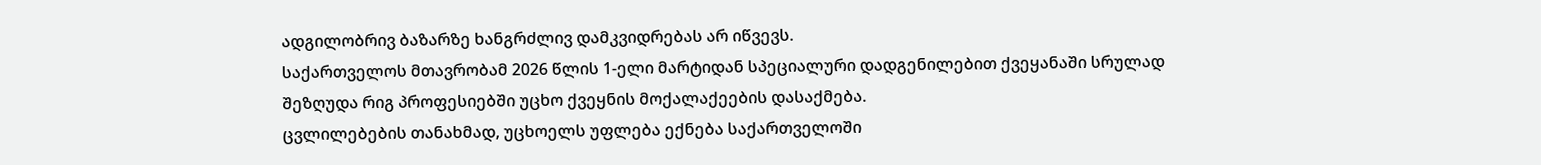ადგილობრივ ბაზარზე ხანგრძლივ დამკვიდრებას არ იწვევს.
საქართველოს მთავრობამ 2026 წლის 1-ელი მარტიდან სპეციალური დადგენილებით ქვეყანაში სრულად შეზღუდა რიგ პროფესიებში უცხო ქვეყნის მოქალაქეების დასაქმება.
ცვლილებების თანახმად, უცხოელს უფლება ექნება საქართველოში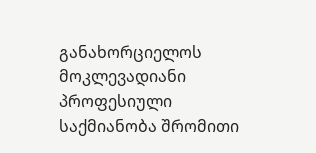განახორციელოს მოკლევადიანი პროფესიული საქმიანობა შრომითი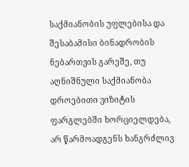საქმიანობის უფლებისა და შესაბამისი ბინადრობის ნებართვის გარეშე, თუ აღნიშნული საქმიანობა დროებითი ვიზიტის ფარგლებში ხორციელდება, არ წარმოადგენს ხანგრძლივ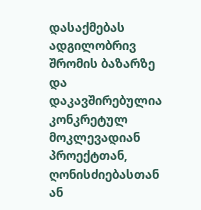დასაქმებას ადგილობრივ შრომის ბაზარზე და დაკავშირებულია კონკრეტულ მოკლევადიან პროექტთან, ღონისძიებასთან ან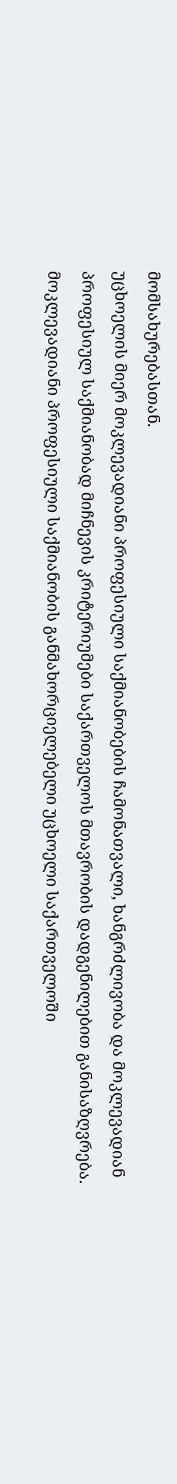მომსახურებასთან.
უცხოელის მიერ მოკლევადიანი პროფესიული საქმიანობების ჩამონათვალი, ხანგრძლივობა და მოკლევადიან პროფესიულ საქმიანობად მიჩნევის კრიტერიუმები საქართველოს მთავრობის დადგენილებით განისაზღვრება.
მოკლევადიანი პროფესიული საქმიანობის განმახორციელებელი უცხოელი საქართველოში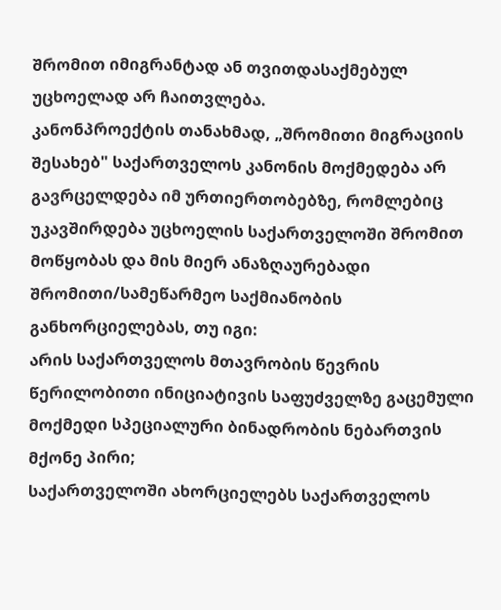შრომით იმიგრანტად ან თვითდასაქმებულ უცხოელად არ ჩაითვლება.
კანონპროექტის თანახმად, „შრომითი მიგრაციის შესახებ" საქართველოს კანონის მოქმედება არ გავრცელდება იმ ურთიერთობებზე, რომლებიც უკავშირდება უცხოელის საქართველოში შრომით მოწყობას და მის მიერ ანაზღაურებადი შრომითი/სამეწარმეო საქმიანობის განხორციელებას, თუ იგი:
არის საქართველოს მთავრობის წევრის წერილობითი ინიციატივის საფუძველზე გაცემული მოქმედი სპეციალური ბინადრობის ნებართვის მქონე პირი;
საქართველოში ახორციელებს საქართველოს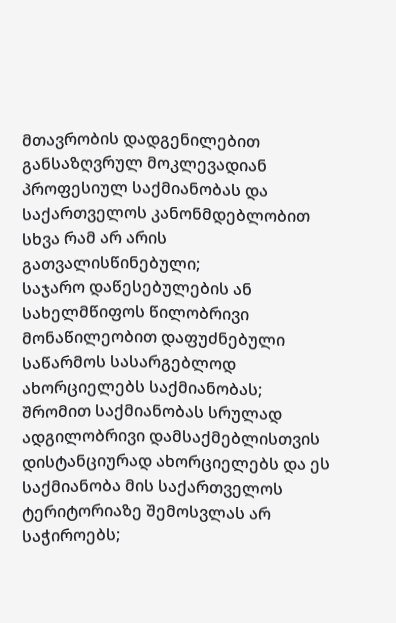მთავრობის დადგენილებით განსაზღვრულ მოკლევადიან პროფესიულ საქმიანობას და საქართველოს კანონმდებლობით სხვა რამ არ არის გათვალისწინებული;
საჯარო დაწესებულების ან სახელმწიფოს წილობრივი მონაწილეობით დაფუძნებული საწარმოს სასარგებლოდ ახორციელებს საქმიანობას;
შრომით საქმიანობას სრულად ადგილობრივი დამსაქმებლისთვის დისტანციურად ახორციელებს და ეს საქმიანობა მის საქართველოს ტერიტორიაზე შემოსვლას არ საჭიროებს;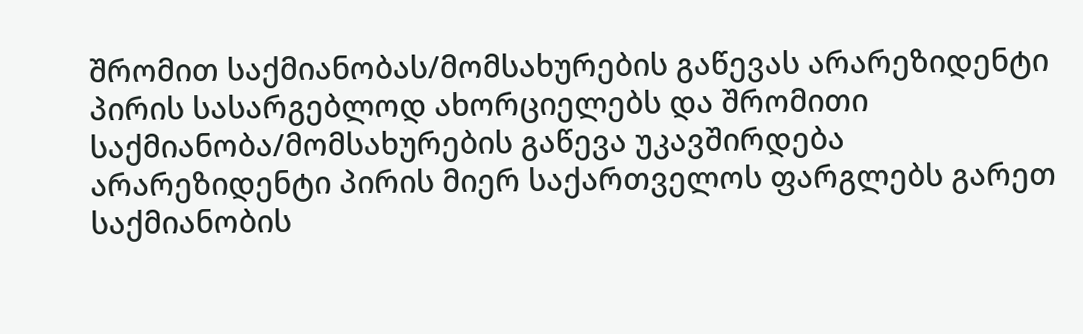შრომით საქმიანობას/მომსახურების გაწევას არარეზიდენტი პირის სასარგებლოდ ახორციელებს და შრომითი საქმიანობა/მომსახურების გაწევა უკავშირდება არარეზიდენტი პირის მიერ საქართველოს ფარგლებს გარეთ საქმიანობის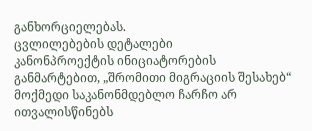განხორციელებას.
ცვლილებების დეტალები
კანონპროექტის ინიციატორების განმარტებით, „შრომითი მიგრაციის შესახებ“ მოქმედი საკანონმდებლო ჩარჩო არ ითვალისწინებს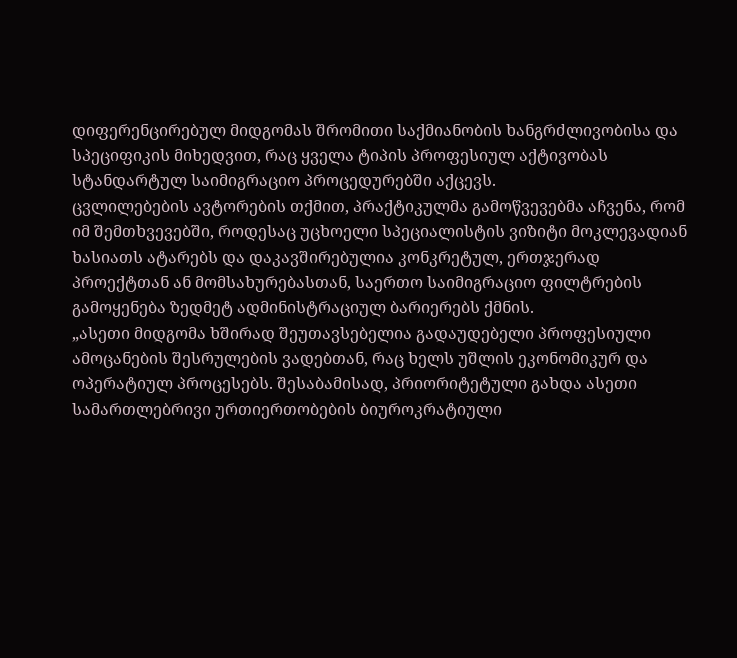დიფერენცირებულ მიდგომას შრომითი საქმიანობის ხანგრძლივობისა და სპეციფიკის მიხედვით, რაც ყველა ტიპის პროფესიულ აქტივობას სტანდარტულ საიმიგრაციო პროცედურებში აქცევს.
ცვლილებების ავტორების თქმით, პრაქტიკულმა გამოწვევებმა აჩვენა, რომ იმ შემთხვევებში, როდესაც უცხოელი სპეციალისტის ვიზიტი მოკლევადიან ხასიათს ატარებს და დაკავშირებულია კონკრეტულ, ერთჯერად პროექტთან ან მომსახურებასთან, საერთო საიმიგრაციო ფილტრების გამოყენება ზედმეტ ადმინისტრაციულ ბარიერებს ქმნის.
„ასეთი მიდგომა ხშირად შეუთავსებელია გადაუდებელი პროფესიული ამოცანების შესრულების ვადებთან, რაც ხელს უშლის ეკონომიკურ და ოპერატიულ პროცესებს. შესაბამისად, პრიორიტეტული გახდა ასეთი სამართლებრივი ურთიერთობების ბიუროკრატიული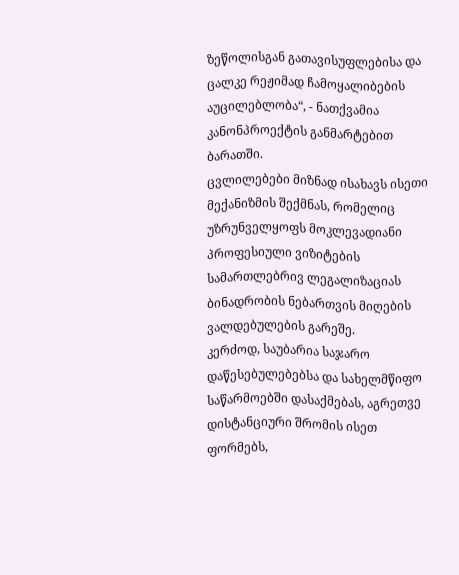ზეწოლისგან გათავისუფლებისა და ცალკე რეჟიმად ჩამოყალიბების აუცილებლობა“, - ნათქვამია კანონპროექტის განმარტებით ბარათში.
ცვლილებები მიზნად ისახავს ისეთი მექანიზმის შექმნას, რომელიც უზრუნველყოფს მოკლევადიანი პროფესიული ვიზიტების სამართლებრივ ლეგალიზაციას ბინადრობის ნებართვის მიღების ვალდებულების გარეშე.
კერძოდ, საუბარია საჯარო დაწესებულებებსა და სახელმწიფო საწარმოებში დასაქმებას, აგრეთვე დისტანციური შრომის ისეთ ფორმებს,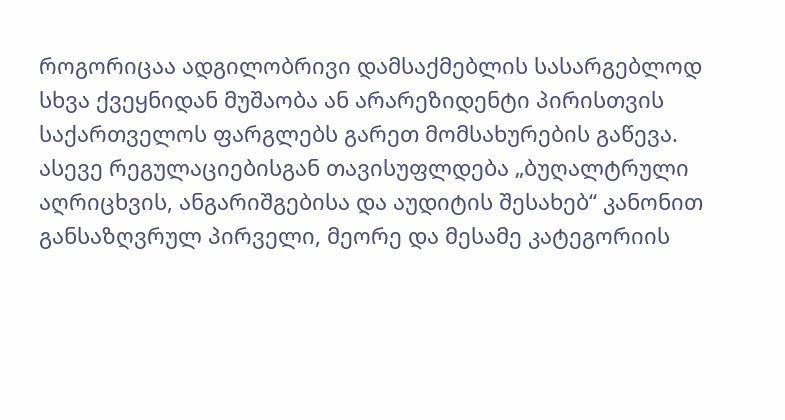როგორიცაა ადგილობრივი დამსაქმებლის სასარგებლოდ სხვა ქვეყნიდან მუშაობა ან არარეზიდენტი პირისთვის საქართველოს ფარგლებს გარეთ მომსახურების გაწევა.
ასევე რეგულაციებისგან თავისუფლდება „ბუღალტრული აღრიცხვის, ანგარიშგებისა და აუდიტის შესახებ“ კანონით განსაზღვრულ პირველი, მეორე და მესამე კატეგორიის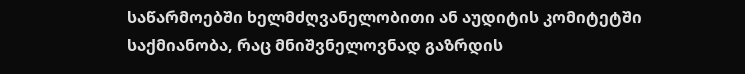საწარმოებში ხელმძღვანელობითი ან აუდიტის კომიტეტში საქმიანობა, რაც მნიშვნელოვნად გაზრდის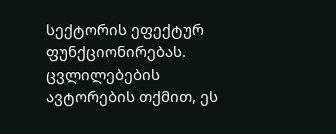სექტორის ეფექტურ ფუნქციონირებას.
ცვლილებების ავტორების თქმით, ეს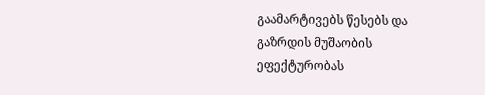გაამარტივებს წესებს და გაზრდის მუშაობის ეფექტურობას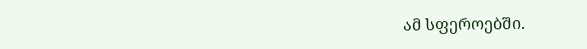ამ სფეროებში.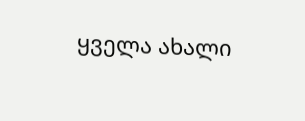ყველა ახალი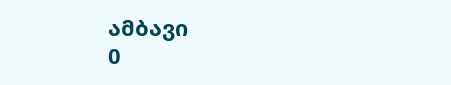ამბავი
0